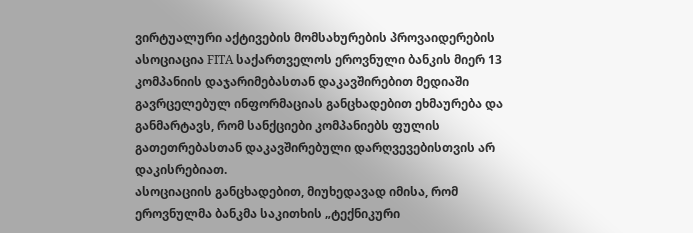ვირტუალური აქტივების მომსახურების პროვაიდერების ასოციაცია FITA საქართველოს ეროვნული ბანკის მიერ 13 კომპანიის დაჯარიმებასთან დაკავშირებით მედიაში გავრცელებულ ინფორმაციას განცხადებით ეხმაურება და განმარტავს, რომ სანქციები კომპანიებს ფულის გათეთრებასთან დაკავშირებული დარღვევებისთვის არ დაკისრებიათ.
ასოციაციის განცხადებით, მიუხედავად იმისა, რომ ეროვნულმა ბანკმა საკითხის „ტექნიკური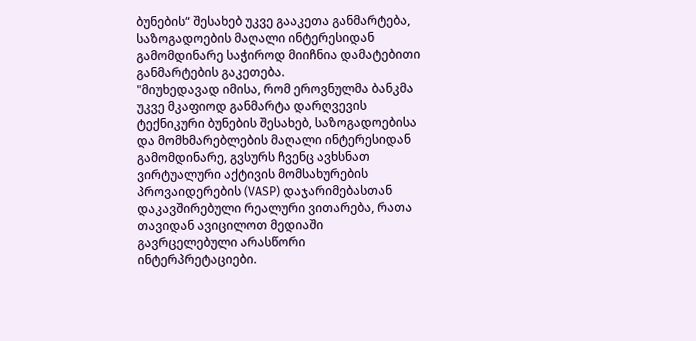ბუნების“ შესახებ უკვე გააკეთა განმარტება, საზოგადოების მაღალი ინტერესიდან გამომდინარე საჭიროდ მიიჩნია დამატებითი განმარტების გაკეთება.
"მიუხედავად იმისა, რომ ეროვნულმა ბანკმა უკვე მკაფიოდ განმარტა დარღვევის ტექნიკური ბუნების შესახებ, საზოგადოებისა და მომხმარებლების მაღალი ინტერესიდან გამომდინარე, გვსურს ჩვენც ავხსნათ ვირტუალური აქტივის მომსახურების პროვაიდერების (VASP) დაჯარიმებასთან დაკავშირებული რეალური ვითარება, რათა თავიდან ავიცილოთ მედიაში გავრცელებული არასწორი ინტერპრეტაციები.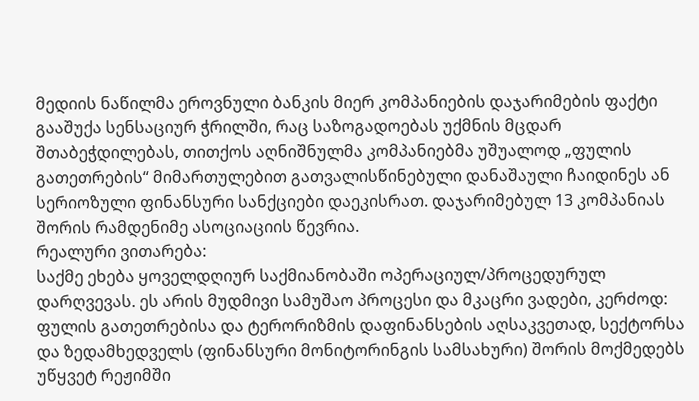მედიის ნაწილმა ეროვნული ბანკის მიერ კომპანიების დაჯარიმების ფაქტი გააშუქა სენსაციურ ჭრილში, რაც საზოგადოებას უქმნის მცდარ შთაბეჭდილებას, თითქოს აღნიშნულმა კომპანიებმა უშუალოდ „ფულის გათეთრების“ მიმართულებით გათვალისწინებული დანაშაული ჩაიდინეს ან სერიოზული ფინანსური სანქციები დაეკისრათ. დაჯარიმებულ 13 კომპანიას შორის რამდენიმე ასოციაციის წევრია.
რეალური ვითარება:
საქმე ეხება ყოველდღიურ საქმიანობაში ოპერაციულ/პროცედურულ დარღვევას. ეს არის მუდმივი სამუშაო პროცესი და მკაცრი ვადები, კერძოდ:
ფულის გათეთრებისა და ტერორიზმის დაფინანსების აღსაკვეთად, სექტორსა და ზედამხედველს (ფინანსური მონიტორინგის სამსახური) შორის მოქმედებს უწყვეტ რეჟიმში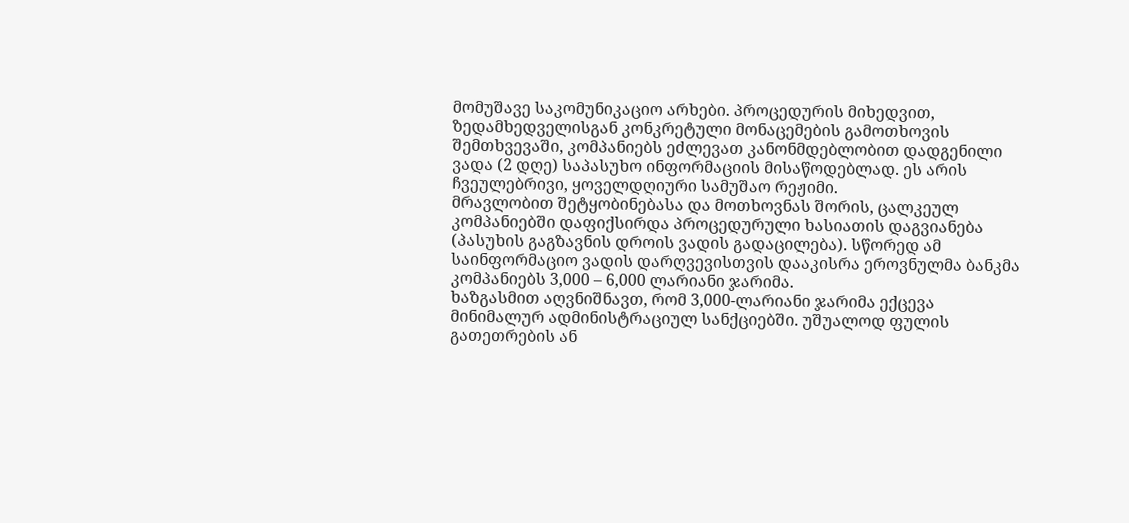მომუშავე საკომუნიკაციო არხები. პროცედურის მიხედვით, ზედამხედველისგან კონკრეტული მონაცემების გამოთხოვის შემთხვევაში, კომპანიებს ეძლევათ კანონმდებლობით დადგენილი ვადა (2 დღე) საპასუხო ინფორმაციის მისაწოდებლად. ეს არის ჩვეულებრივი, ყოველდღიური სამუშაო რეჟიმი.
მრავლობით შეტყობინებასა და მოთხოვნას შორის, ცალკეულ კომპანიებში დაფიქსირდა პროცედურული ხასიათის დაგვიანება (პასუხის გაგზავნის დროის ვადის გადაცილება). სწორედ ამ საინფორმაციო ვადის დარღვევისთვის დააკისრა ეროვნულმა ბანკმა კომპანიებს 3,000 – 6,000 ლარიანი ჯარიმა.
ხაზგასმით აღვნიშნავთ, რომ 3,000-ლარიანი ჯარიმა ექცევა მინიმალურ ადმინისტრაციულ სანქციებში. უშუალოდ ფულის გათეთრების ან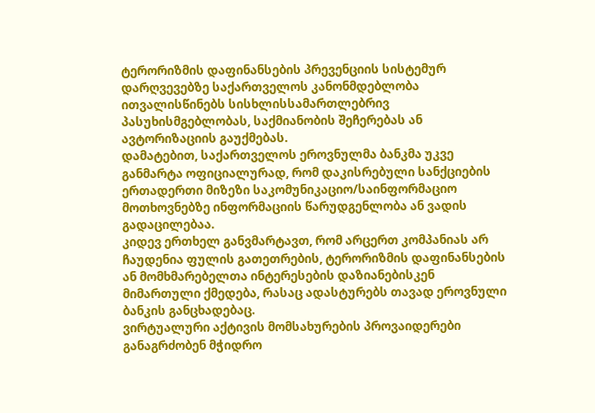ტერორიზმის დაფინანსების პრევენციის სისტემურ დარღვევებზე საქართველოს კანონმდებლობა ითვალისწინებს სისხლისსამართლებრივ პასუხისმგებლობას, საქმიანობის შეჩერებას ან ავტორიზაციის გაუქმებას.
დამატებით, საქართველოს ეროვნულმა ბანკმა უკვე განმარტა ოფიციალურად, რომ დაკისრებული სანქციების ერთადერთი მიზეზი საკომუნიკაციო/საინფორმაციო მოთხოვნებზე ინფორმაციის წარუდგენლობა ან ვადის გადაცილებაა.
კიდევ ერთხელ განვმარტავთ, რომ არცერთ კომპანიას არ ჩაუდენია ფულის გათეთრების, ტერორიზმის დაფინანსების ან მომხმარებელთა ინტერესების დაზიანებისკენ მიმართული ქმედება, რასაც ადასტურებს თავად ეროვნული ბანკის განცხადებაც.
ვირტუალური აქტივის მომსახურების პროვაიდერები განაგრძობენ მჭიდრო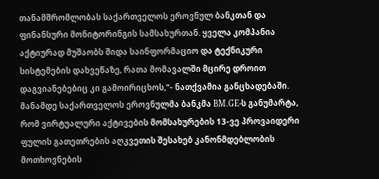თანამშრომლობას საქართველოს ეროვნულ ბანკთან და ფინანსური მონიტორინგის სამსახურთან. ყველა კომპანია აქტიურად მუშაობს შიდა საინფორმაციო და ტექნიკური სისტემების დახვეწაზე, რათა მომავალში მცირე დროით დაგვიანებებიც კი გამოირიცხოს,"- ნათქვამია განცხადებაში.
მანამდე საქართველოს ეროვნულმა ბანკმა BM.GE-ს განუმარტა, რომ ვირტუალური აქტივების მომსახურების 13-ვე პროვაიდერი ფულის გათეთრების აღკვეთის შესახებ კანონმდებლობის მოთხოვნების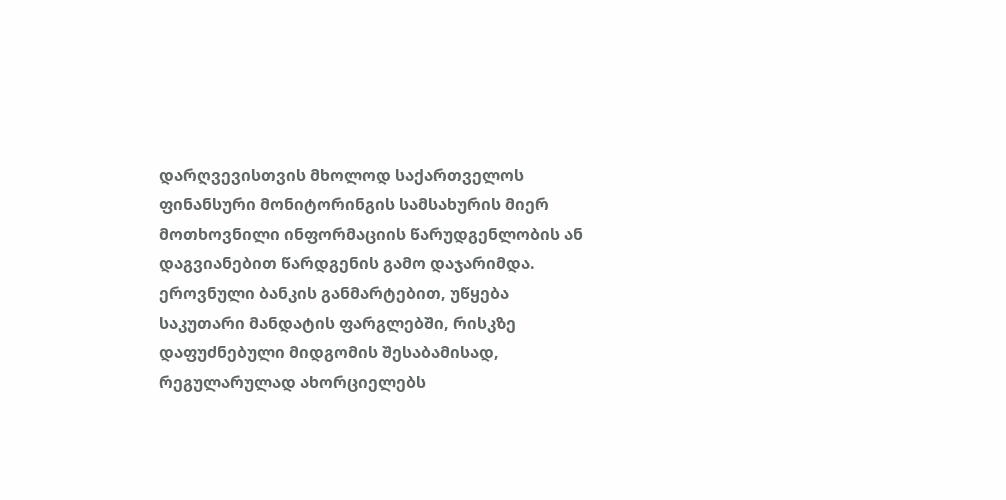დარღვევისთვის მხოლოდ საქართველოს ფინანსური მონიტორინგის სამსახურის მიერ მოთხოვნილი ინფორმაციის წარუდგენლობის ან დაგვიანებით წარდგენის გამო დაჯარიმდა.
ეროვნული ბანკის განმარტებით, უწყება საკუთარი მანდატის ფარგლებში, რისკზე დაფუძნებული მიდგომის შესაბამისად, რეგულარულად ახორციელებს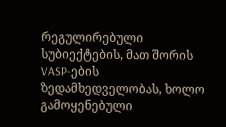რეგულირებული სუბიექტების, მათ შორის VASP-ების ზედამხედველობას, ხოლო გამოყენებული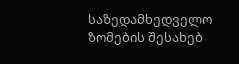საზედამხედველო ზომების შესახებ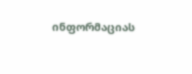ინფორმაციას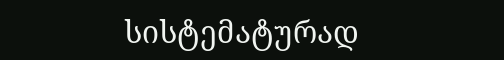სისტემატურად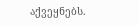აქვეყნებს.